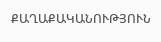ՔԱՂԱՔԱԿԱՆՈՒԹՅՈՒՆ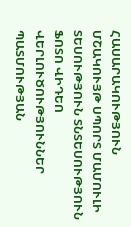ՀԱՍԱՐԱԿՈՒԹՅՈՒՆ ՄՇԱԿՈՒՅԹ ՍՊՈՐՏ ՄԱՄՈՒԼԻ ՏԵՍՈՒԹՅՈՒՆ ՏՆՏԵՍՈՒԹՅՈՒՆ ՖՈՏՈ ՎԻԴԵՈ ՎԵՐԼՈՒԾՈՒԹՅՈՒՆՆԵՐ ՊԱՏՄՈՒԹՅԱՆ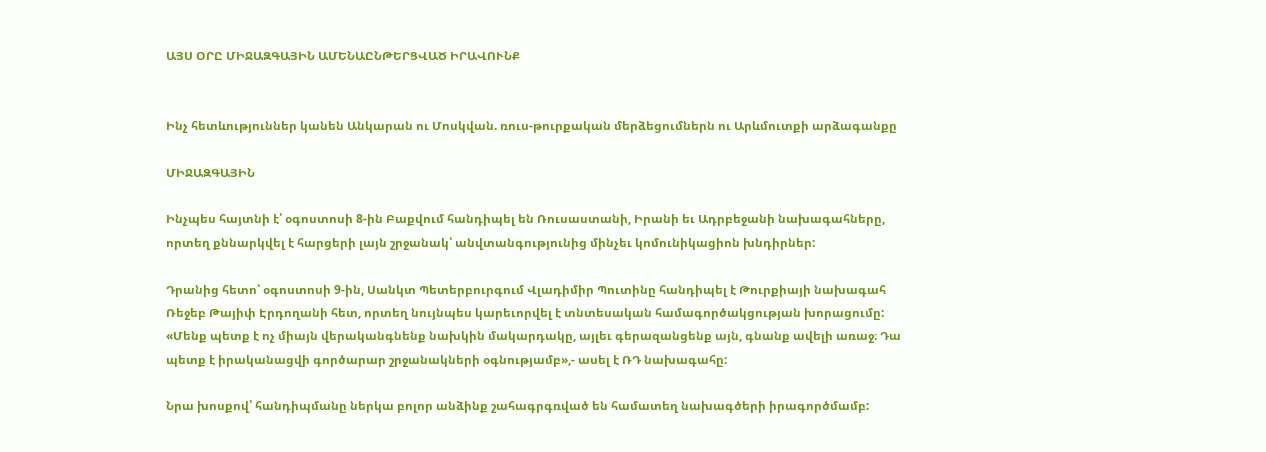ԱՅՍ ՕՐԸ ՄԻՋԱԶԳԱՅԻՆ ԱՄԵՆԱԸՆԹԵՐՑՎԱԾ ԻՐԱՎՈՒՆՔ


Ինչ հետևություններ կանեն Անկարան ու Մոսկվան. ռուս-թուրքական մերձեցումներն ու Արևմուտքի արձագանքը

ՄԻՋԱԶԳԱՅԻՆ

Ինչպես հայտնի է՝ օգոստոսի 8-ին Բաքվում հանդիպել են Ռուսաստանի, Իրանի եւ Ադրբեջանի նախագահները, որտեղ քննարկվել է հարցերի լայն շրջանակ՝ անվտանգությունից մինչեւ կոմունիկացիոն խնդիրներ:

Դրանից հետո՝ օգոստոսի 9-ին, Սանկտ Պետերբուրգում Վլադիմիր Պուտինը հանդիպել է Թուրքիայի նախագահ Ռեջեբ Թայիփ Էրդողանի հետ, որտեղ նույնպես կարեւորվել է տնտեսական համագործակցության խորացումը: «Մենք պետք է ոչ միայն վերականգնենք նախկին մակարդակը, այլեւ գերազանցենք այն, գնանք ավելի առաջ։ Դա պետք է իրականացվի գործարար շրջանակների օգնությամբ»,- ասել է ՌԴ նախագահը:

Նրա խոսքով՝ հանդիպմանը ներկա բոլոր անձինք շահագրգռված են համատեղ նախագծերի իրագործմամբ: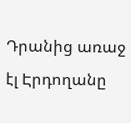Դրանից առաջ էլ Էրդողանը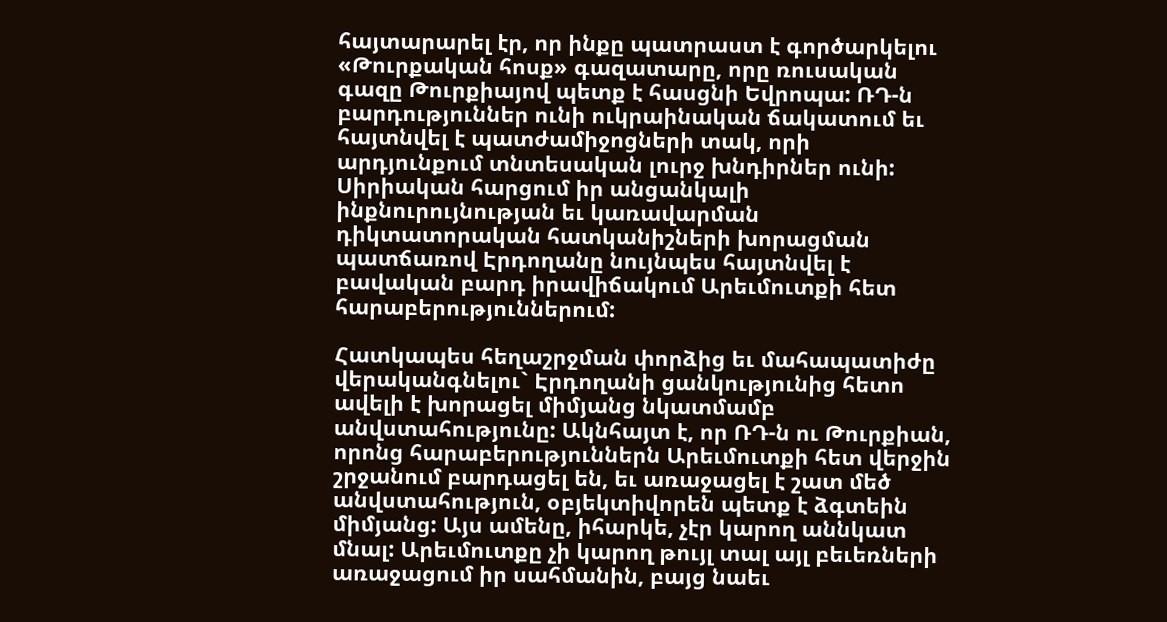հայտարարել էր, որ ինքը պատրաստ է գործարկելու «Թուրքական հոսք» գազատարը, որը ռուսական գազը Թուրքիայով պետք է հասցնի Եվրոպա: ՌԴ-ն բարդություններ ունի ուկրաինական ճակատում եւ հայտնվել է պատժամիջոցների տակ, որի արդյունքում տնտեսական լուրջ խնդիրներ ունի: Սիրիական հարցում իր անցանկալի ինքնուրույնության եւ կառավարման դիկտատորական հատկանիշների խորացման պատճառով Էրդողանը նույնպես հայտնվել է բավական բարդ իրավիճակում Արեւմուտքի հետ հարաբերություններում:

Հատկապես հեղաշրջման փորձից եւ մահապատիժը վերականգնելու` Էրդողանի ցանկությունից հետո ավելի է խորացել միմյանց նկատմամբ անվստահությունը: Ակնհայտ է, որ ՌԴ-ն ու Թուրքիան, որոնց հարաբերություններն Արեւմուտքի հետ վերջին շրջանում բարդացել են, եւ առաջացել է շատ մեծ անվստահություն, օբյեկտիվորեն պետք է ձգտեին միմյանց: Այս ամենը, իհարկե, չէր կարող աննկատ մնալ: Արեւմուտքը չի կարող թույլ տալ այլ բեւեռների առաջացում իր սահմանին, բայց նաեւ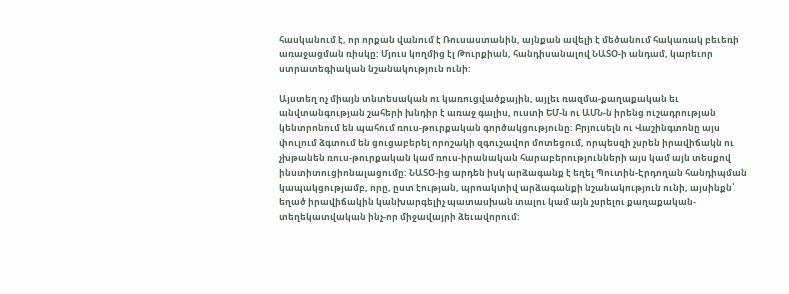հասկանում է, որ որքան վանում է Ռուսաստանին, այնքան ավելի է մեծանում հակառակ բեւեռի առաջացման ռիսկը: Մյուս կողմից էլ Թուրքիան, հանդիսանալով ՆԱՏՕ-ի անդամ, կարեւոր ստրատեգիական նշանակություն ունի:

Այստեղ ոչ միայն տնտեսական ու կառուցվածքային, այլեւ ռազմա-քաղաքական եւ անվտանգության շահերի խնդիր է առաջ գալիս, ուստի ԵՄ-ն ու ԱՄՆ-ն իրենց ուշադրության կենտրոնում են պահում ռուս-թուրքական գործակցությունը: Բրյուսելն ու Վաշինգտոնը այս փուլում ձգտում են ցուցաբերել որոշակի զգուշավոր մոտեցում, որպեսզի չսրեն իրավիճակն ու չխթանեն ռուս-թուրքական կամ ռուս-իրանական հարաբերությունների այս կամ այն տեսքով ինստիտուցիոնալացումը: ՆԱՏՕ-ից արդեն իսկ արձագանք է եղել Պուտին-Էրդողան հանդիպման կապակցությամբ, որը, ըստ էության, պրոակտիվ արձագանքի նշանակություն ունի, այսինքն՝ եղած իրավիճակին կանխարգելիչ պատասխան տալու կամ այն չսրելու քաղաքական-տեղեկատվական ինչ-որ միջավայրի ձեւավորում: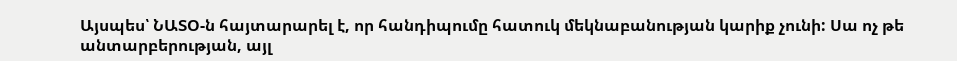Այսպես՝ ՆԱՏՕ-ն հայտարարել է, որ հանդիպումը հատուկ մեկնաբանության կարիք չունի: Սա ոչ թե անտարբերության, այլ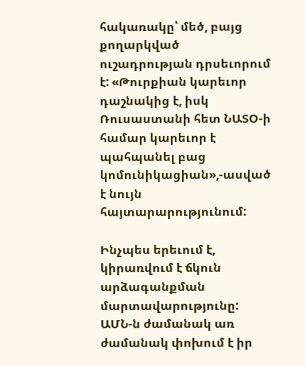հակառակը՝ մեծ, բայց քողարկված ուշադրության դրսեւորում է: «Թուրքիան կարեւոր դաշնակից է, իսկ Ռուսաստանի հետ ՆԱՏՕ-ի համար կարեւոր է պահպանել բաց կոմունիկացիան»,-ասված է նույն հայտարարությունում:

Ինչպես երեւում է, կիրառվում է ճկուն արձագանքման մարտավարությունը: ԱՄՆ-ն ժամանակ առ ժամանակ փոխում է իր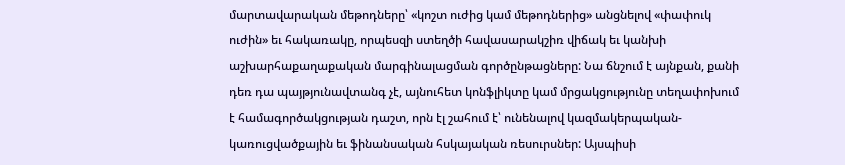մարտավարական մեթոդները՝ «կոշտ ուժից կամ մեթոդներից» անցնելով «փափուկ ուժին» եւ հակառակը, որպեսզի ստեղծի հավասարակշիռ վիճակ եւ կանխի աշխարհաքաղաքական մարգինալացման գործընթացները: Նա ճնշում է այնքան, քանի դեռ դա պայթյունավտանգ չէ, այնուհետ կոնֆլիկտը կամ մրցակցությունը տեղափոխում է համագործակցության դաշտ, որն էլ շահում է՝ ունենալով կազմակերպական-կառուցվածքային եւ ֆինանսական հսկայական ռեսուրսներ: Այսպիսի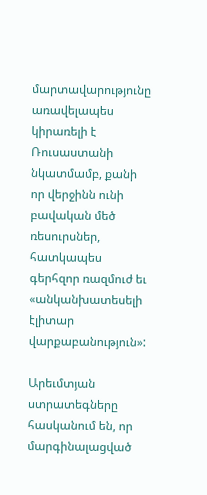մարտավարությունը առավելապես կիրառելի է Ռուսաստանի նկատմամբ, քանի որ վերջինն ունի բավական մեծ ռեսուրսներ, հատկապես գերհզոր ռազմուժ եւ «անկանխատեսելի էլիտար վարքաբանություն»:

Արեւմտյան ստրատեգները հասկանում են, որ մարգինալացված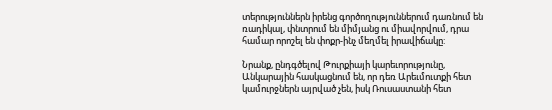տերություններն իրենց գործողություններում դառնում են ռադիկալ, փնտրում են միմյանց ու միավորվում, դրա համար որոշել են փոքր-ինչ մեղմել իրավիճակը:

Նրանք, ընդգծելով Թուրքիայի կարեւորությունը, Անկարային հասկացնում են, որ դեռ Արեւմուտքի հետ կամուրջներն այրված չեն, իսկ Ռուսաստանի հետ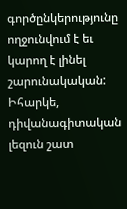գործընկերությունը ողջունվում է եւ կարող է լինել շարունակական: Իհարկե, դիվանագիտական լեզուն շատ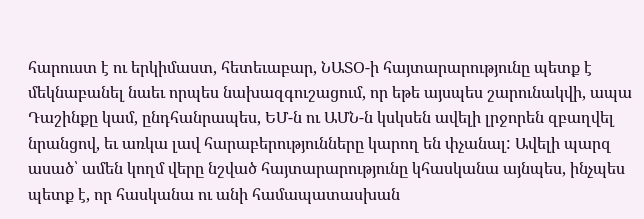հարուստ է ու երկիմաստ, հետեւաբար, ՆԱՏՕ-ի հայտարարությունը պետք է մեկնաբանել նաեւ որպես նախազգուշացում, որ եթե այսպես շարունակվի, ապա Դաշինքը կամ, ընդհանրապես, ԵՄ-ն ու ԱՄՆ-ն կսկսեն ավելի լրջորեն զբաղվել նրանցով, եւ առկա լավ հարաբերությունները կարող են փչանալ: Ավելի պարզ ասած՝ ամեն կողմ վերը նշված հայտարարությունը կհասկանա այնպես, ինչպես պետք է, որ հասկանա ու անի համապատասխան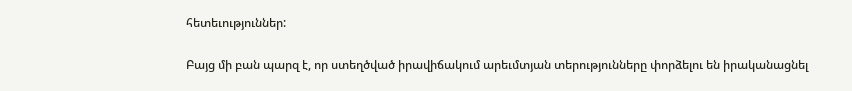հետեւություններ:

Բայց մի բան պարզ է, որ ստեղծված իրավիճակում արեւմտյան տերությունները փորձելու են իրականացնել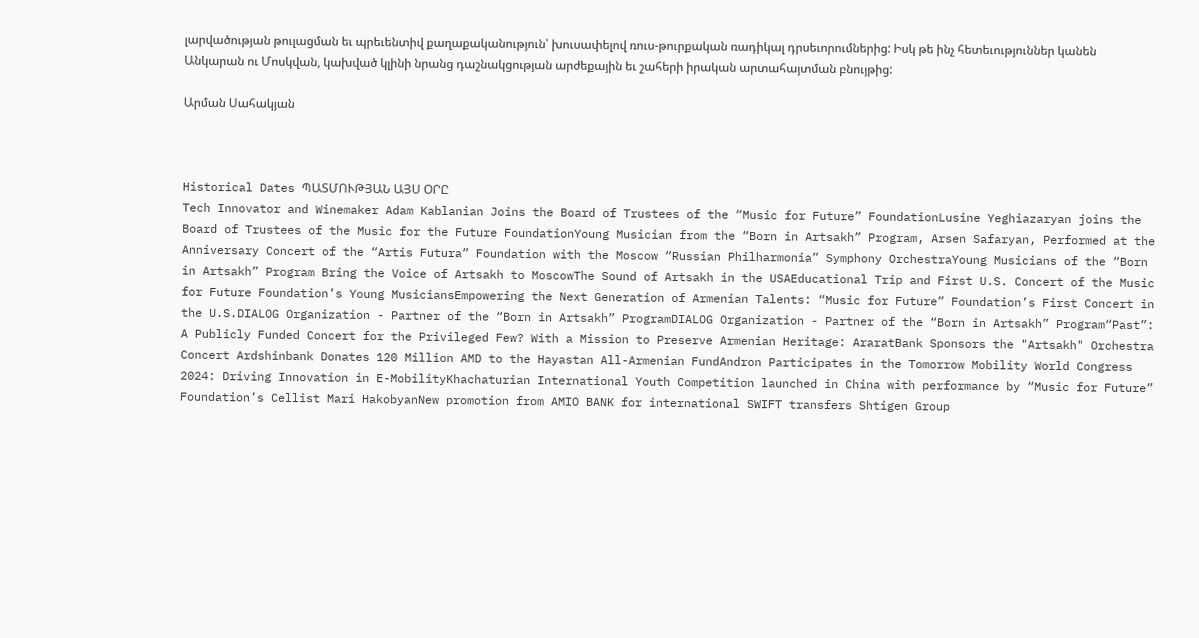լարվածության թուլացման եւ պրեւենտիվ քաղաքականություն՝ խուսափելով ռուս-թուրքական ռադիկալ դրսեւորումներից: Իսկ թե ինչ հետեւություններ կանեն Անկարան ու Մոսկվան, կախված կլինի նրանց դաշնակցության արժեքային եւ շահերի իրական արտահայտման բնույթից:

Արման Սահակյան



Historical Dates ՊԱՏՄՈՒԹՅԱՆ ԱՅՍ ՕՐԸ
Tech Innovator and Winemaker Adam Kablanian Joins the Board of Trustees of the “Music for Future” FoundationLusine Yeghiazaryan joins the Board of Trustees of the Music for the Future FoundationYoung Musician from the “Born in Artsakh” Program, Arsen Safaryan, Performed at the Anniversary Concert of the “Artis Futura” Foundation with the Moscow “Russian Philharmonia” Symphony OrchestraYoung Musicians of the “Born in Artsakh” Program Bring the Voice of Artsakh to MoscowThe Sound of Artsakh in the USAEducational Trip and First U.S. Concert of the Music for Future Foundation’s Young MusiciansEmpowering the Next Generation of Armenian Talents: “Music for Future” Foundation’s First Concert in the U.S.DIALOG Organization - Partner of the “Born in Artsakh” ProgramDIALOG Organization - Partner of the “Born in Artsakh” Program“Past”: A Publicly Funded Concert for the Privileged Few? With a Mission to Preserve Armenian Heritage: AraratBank Sponsors the "Artsakh" Orchestra Concert Ardshinbank Donates 120 Million AMD to the Hayastan All-Armenian FundAndron Participates in the Tomorrow Mobility World Congress 2024: Driving Innovation in E-MobilityKhachaturian International Youth Competition launched in China with performance by “Music for Future” Foundation’s Cellist Mari HakobyanNew promotion from AMIO BANK for international SWIFT transfers Shtigen Group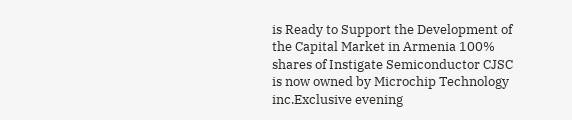is Ready to Support the Development of the Capital Market in Armenia 100% shares of Instigate Semiconductor CJSC is now owned by Microchip Technology inc.Exclusive evening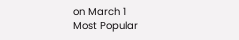on March 1
Most Popular